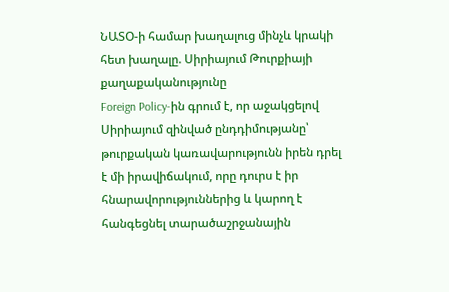ՆԱՏՕ-ի համար խաղալուց մինչև կրակի հետ խաղալը. Սիրիայում Թուրքիայի քաղաքականությունը
Foreign Policy-ին գրում է, որ աջակցելով Սիրիայում զինված ընդդիմությանը՝ թուրքական կառավարությունն իրեն դրել է մի իրավիճակում, որը դուրս է իր հնարավորություններից և կարող է հանգեցնել տարածաշրջանային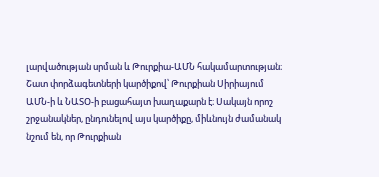լարվածության սրման և Թուրքիա-ԱՄՆ հակամարտության։
Շատ փորձագետների կարծիքով՝ Թուրքիան Սիրիայում ԱՄՆ-ի և ՆԱՏՕ-ի բացահայտ խաղաքարն է։ Սակայն որոշ շրջանակներ, ընդունելով այս կարծիքը, միևնույն ժամանակ նշում են, որ Թուրքիան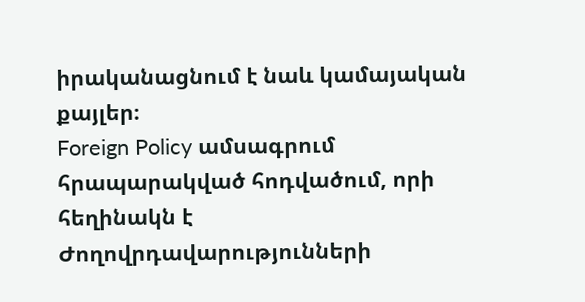իրականացնում է նաև կամայական քայլեր։
Foreign Policy ամսագրում հրապարակված հոդվածում, որի հեղինակն է Ժողովրդավարությունների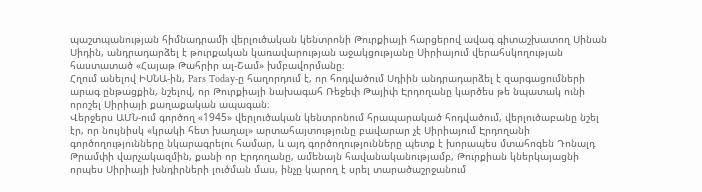պաշտպանության հիմնադրամի վերլուծական կենտրոնի Թուրքիայի հարցերով ավագ գիտաշխատող Սինան Սիդին, անդրադարձել է թուրքական կառավարության աջակցությանը Սիրիայում վերահսկողության հաստատած «Հայաթ Թահրիր ալ-Շամ» խմբավորմանը։
Հղում անելով ԻՍՆԱ-ին, Pars Today-ը հաղորդում է, որ հոդվածում Սդիին անդրադարձել է զարգացումների արագ ընթացքին, նշելով, որ Թուրքիայի նախագահ Ռեջեփ Թայիփ Էրդողանը կարծես թե նպատակ ունի որոշել Սիրիայի քաղաքական ապագան։
Վերջերս ԱՄՆ-ում գործող «1945» վերլուծական կենտրոնում հրապարակած հոդվածում, վերլուծաբանը նշել էր, որ նույնիսկ «կրակի հետ խաղալ» արտահայտությունը բավարար չէ Սիրիայում Էրդողանի գործողությունները նկարագրելու համար, և այդ գործողությունները պետք է խորապես մտահոգեն Դոնալդ Թրամփի վարչակազմին, քանի որ Էրդողանը, ամենայն հավանականությամբ, Թուրքիան կներկայացնի որպես Սիրիայի խնդիրների լուծման մաս, ինչը կարող է սրել տարածաշրջանում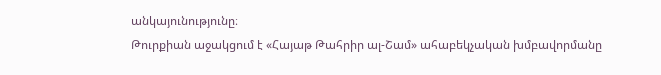անկայունությունը։
Թուրքիան աջակցում է «Հայաթ Թահրիր ալ-Շամ» ահաբեկչական խմբավորմանը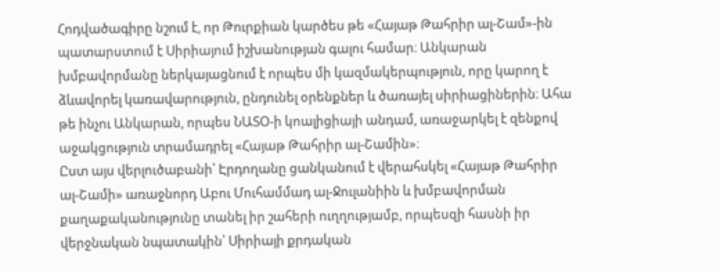Հոդվածագիրը նշում է, որ Թուրքիան կարծես թե «Հայաթ Թահրիր ալ-Շամ»-ին պատարստում է Սիրիայում իշխանության գալու համար։ Անկարան խմբավորմանը ներկայացնում է որպես մի կազմակերպություն, որը կարող է ձևավորել կառավարություն, ընդունել օրենքներ և ծառայել սիրիացիներին։ Ահա թե ինչու Անկարան, որպես ՆԱՏՕ-ի կոալիցիայի անդամ, առաջարկել է զենքով աջակցություն տրամադրել «Հայաթ Թահրիր ալ-Շամին»։
Ըստ այս վերլուծաբանի՝ Էրդողանը ցանկանում է վերահսկել «Հայաթ Թահրիր ալ-Շամի» առաջնորդ Աբու Մուհամմադ ալ-Ջուլանիին և խմբավորման քաղաքականությունը տանել իր շահերի ուղղությամբ, որպեսզի հասնի իր վերջնական նպատակին՝ Սիրիայի քրդական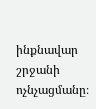ինքնավար շրջանի ոչնչացմանը։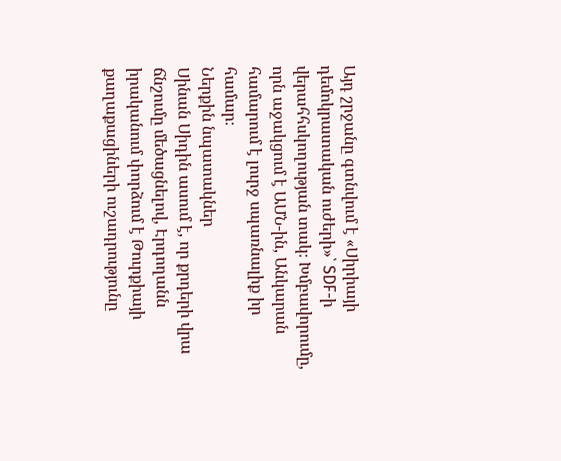Այդ շրջանը գտնվում է «Սիրիայի դեմոկրատական ուժերի»՝ SDF-ի վերահհսկողության տակ։ Խմբավորումը, որն աջակցում է ԱՄՆ-ին, Անկարան համարում է լուրջ սպառնալիք իր համար։
Ներքին նպատակներ
Սինան Սիդին ասում է, որ քրդերի վրա ճնշումը մեծացնելով, Էրդողանն իրականում փորձում է Թուրքիայի քաղաքացիների ուշադրությունը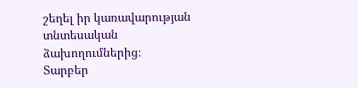շեղել իր կառավարության տնտեսական ձախողումներից։
Տարբեր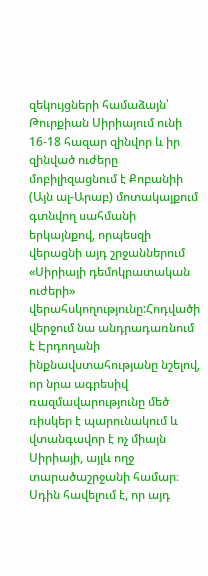զեկույցների համաձայն՝ Թուրքիան Սիրիայում ունի 16-18 հազար զինվոր և իր զինված ուժերը մոբիլիզացնում է Քոբանիի (Այն ալ-Արաբ) մոտակայքում գտնվող սահմանի երկայնքով, որպեսզի վերացնի այդ շրջաններում «Սիրիայի դեմոկրատական ուժերի» վերահսկողությունը:Հոդվածի վերջում նա անդրադառնում է Էրդողանի ինքնավստահությանը նշելով, որ նրա ագրեսիվ ռազմավարությունը մեծ ռիսկեր է պարունակում և վտանգավոր է ոչ միայն Սիրիայի, այլև ողջ տարածաշրջանի համար։ Սդին հավելում է, որ այդ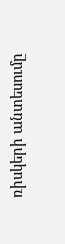ռիսկերի անտեսումը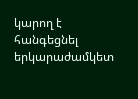կարող է հանգեցնել երկարաժամկետ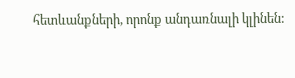հետևանքների, որոնք անդառնալի կլինեն: